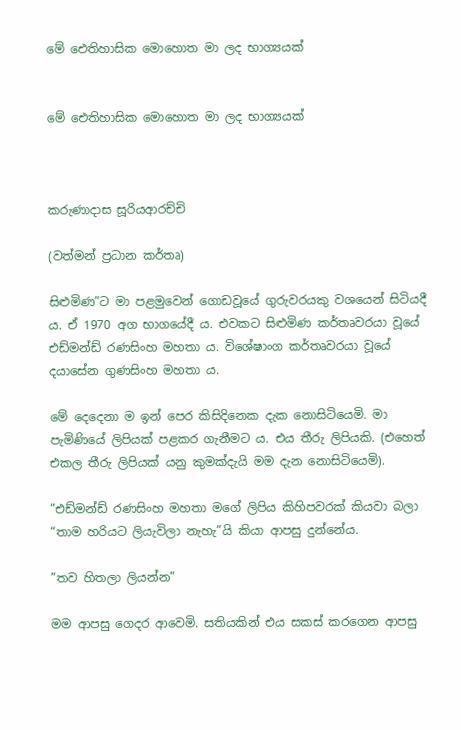මේ ඓතිහාසික මොහොත මා ලද භාග්‍යයක්


මේ ඓතිහාසික මොහොත මා ලද භාග්‍යයක්



කරුණාදාස සූරියආරච්චි

(වත්මන් ප්‍රධාන කර්තෘ)

සිළුමිණ”ට මා පළමුවෙන් ගොඩවූයේ ගුරුවරයකු වශයෙන් සිටියදී ය. ඒ 1970 අග භාගයේදී ය. එවකට සිළුමිණ කර්තෘවරයා වූයේ එඩ්මන්ඩ් රණසිංහ මහතා ය. විශේෂාංග කර්තෘවරයා වූයේ දයාසේන ගුණසිංහ මහතා ය.

මේ දෙදෙනා ම ඉන් පෙර කිසිදිනෙක දැක නොසිටියෙමි. මා පැමිණියේ ලිපියක් පළකර ගැනීමට ය. එය තීරු ලිපියකි. (එහෙත් එකල තීරු ලිපියක් යනු කුමක්දැයි මම දැන නොසිටියෙමි).

”එඩ්මන්ඩ් රණසිංහ මහතා මගේ ලිපිය කිහිපවරක් කියවා බලා “තාම හරියට ලියැවිලා නැහැ”යි කියා ආපසු දුන්නේය.

”තව හිතලා ලියන්න”

මම ආපසු ගෙදර ආවෙමි. සතියකින් එය සකස් කරගෙන ආපසු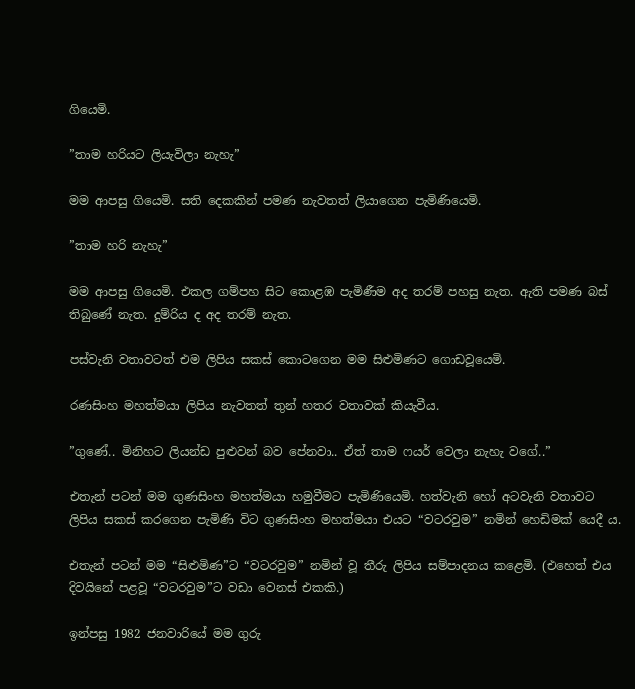ගියෙමි.

”තාම හරියට ලියැවිලා නැහැ”

මම ආපසු ගියෙමි. සති දෙකකින් පමණ නැවතත් ලියාගෙන පැමිණියෙමි.

”තාම හරි නැහැ”

මම ආපසු ගියෙමි. එකල ගම්පහ සිට කොළඹ පැමිණීම අද තරම් පහසු නැත. ඇති පමණ බස් තිබුණේ නැත. දුම්රිය ද අද තරම් නැත.

පස්වැනි වතාවටත් එම ලිපිය සකස් කොටගෙන මම සිළුමිණට ගොඩවූයෙමි.

රණසිංහ මහත්මයා ලිපිය නැවතත් තුන් හතර වතාවක් කියැවීය.

”ගුණේ.. මිනිහට ලියන්ඩ පුළුවන් බව පේනවා.. ඒත් තාම ෆයර් වෙලා නැහැ වගේ..”

එතැන් පටන් මම ගුණසිංහ මහත්මයා හමුවීමට පැමිණියෙමි. හත්වැනි හෝ අටවැනි වතාවට ලිපිය සකස් කරගෙන පැමිණි විට ගුණසිංහ මහත්මයා එයට “වටරවුම” නමින් හෙඩිමක් යෙදී ය.

එතැන් පටන් මම “සිළුමිණ”ට “වටරවුම” නමින් වූ තීරු ලිපිය සම්පාදනය කළෙමි. (එහෙත් එය දිවයිනේ පළවූ “වටරවුම”ට වඩා වෙනස් එකකි.)

ඉන්පසු 1982 ජනවාරියේ මම ගුරු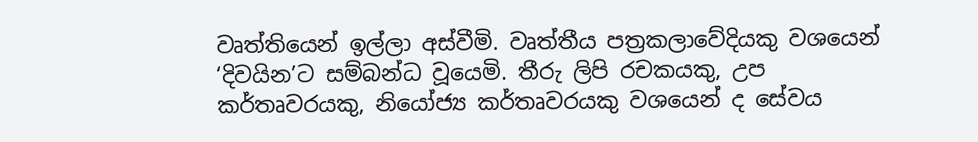වෘත්තියෙන් ඉල්ලා අස්වීමි. වෘත්තීය පත්‍රකලාවේදියකු වශයෙන් ‘දිවයින’ට සම්බන්ධ වූයෙමි. තීරු ලිපි රචකයකු, උප කර්තෘවරයකු, නියෝජ්‍ය කර්තෘවරයකු වශයෙන් ද සේවය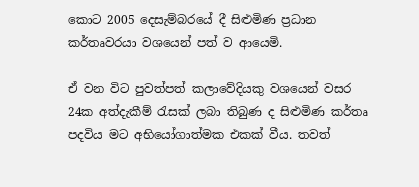කොට 2005 දෙසැම්බරයේ දී සිළුමිණ ප්‍රධාන කර්තෘවරයා වශයෙන් පත් ව ආයෙමි.

ඒ වන විට පුවත්පත් කලාවේදියකු වශයෙන් වසර 24ක අත්දැකීම් රැසක් ලබා තිබුණ ද සිළුමිණ කර්තෘ පදවිය මට අභියෝගාත්මක එකක් වීය. තවත්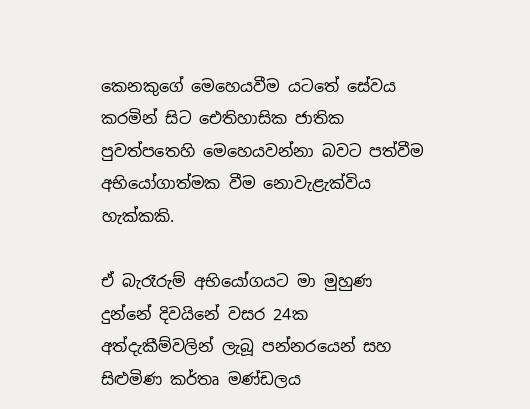කෙනකුගේ මෙහෙයවීම යටතේ සේවය කරමින් සිට ඓතිහාසික ජාතික පුවත්පතෙහි මෙහෙයවන්නා බවට පත්වීම අභියෝගාත්මක වීම නොවැළැක්විය හැක්කකි.

ඒ බැරෑරුම් අභියෝගයට මා මුහුණ දුන්නේ දිවයිනේ වසර 24ක අත්දැකීම්වලින් ලැබූ පන්නරයෙන් සහ සිළුමිණ කර්තෘ මණ්ඩලය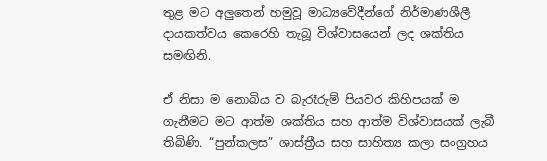තුළ මට අලුතෙන් හමුවූ මාධ්‍යවේදීන්ගේ නිර්මාණශීලී දායකත්වය කෙරෙහි තැබූ විශ්වාසයෙන් ලද ශක්තිය සමඟිනි.

ඒ නිසා ම නොබිය ව බැරෑරුම් පියවර කිහිපයක් ම ගැනීමට මට ආත්ම ශක්තිය සහ ආත්ම විශ්වාසයක් ලැබී තිබිණි. “පුන්කලස” ශාස්ත්‍රීය සහ සාහිත්‍ය කලා සංග්‍රහය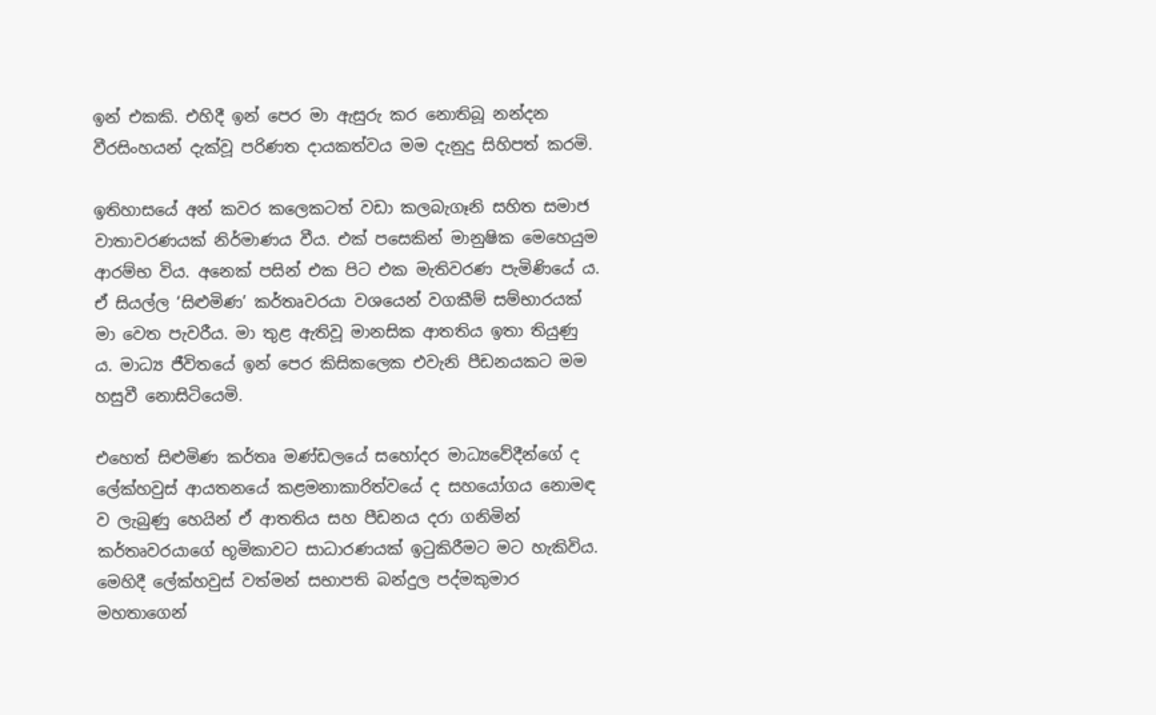ඉන් එකකි. එහිදී ඉන් පෙර මා ඇසුරු කර නොතිබූ නන්දන වීරසිංහයන් දැක්වූ පරිණත දායකත්වය මම දැනුදු සිහිපත් කරමි.

ඉතිහාසයේ අන් කවර කලෙකටත් වඩා කලබැගෑනි සහිත සමාජ වාතාවරණයක් නිර්මාණය වීය. එක් පසෙකින් මානුෂික මෙහෙයුම ආරම්භ විය. අනෙක් පසින් එක පිට එක මැතිවරණ පැමිණියේ ය. ඒ සියල්ල ‘සිළුමිණ’ කර්තෘවරයා වශයෙන් වගකීම් සම්භාරයක් මා වෙත පැවරීය. මා තුළ ඇතිවූ මානසික ආතතිය ඉතා තියුණු ය. මාධ්‍ය ජීවිතයේ ඉන් පෙර කිසිකලෙක එවැනි පීඩනයකට මම හසුවී නොසිටියෙමි.

එහෙත් සිළුමිණ කර්තෘ මණ්ඩලයේ සහෝදර මාධ්‍යවේදීන්ගේ ද ලේක්හවුස් ආයතනයේ කළමනාකාරිත්වයේ ද සහයෝගය නොමඳ ව ලැබුණු හෙයින් ඒ ආතතිය සහ පීඩනය දරා ගනිමින් කර්තෘවරයාගේ භූමිකාවට සාධාරණයක් ඉටුකිරීමට මට හැකිවිය. මෙහිදී ලේක්හවුස් වත්මන් සභාපති බන්දුල පද්මකුමාර මහතාගෙන්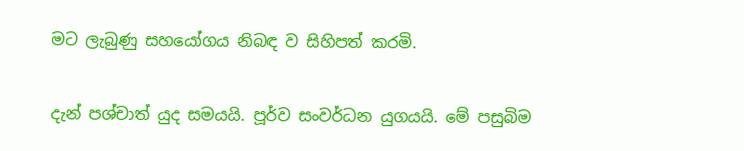මට ලැබුණු සහයෝගය නිබඳ ව සිහිපත් කරමි.

දැන් පශ්චාත් යුද සමයයි. පූර්ව සංවර්ධන යුගයයි. මේ පසුබිම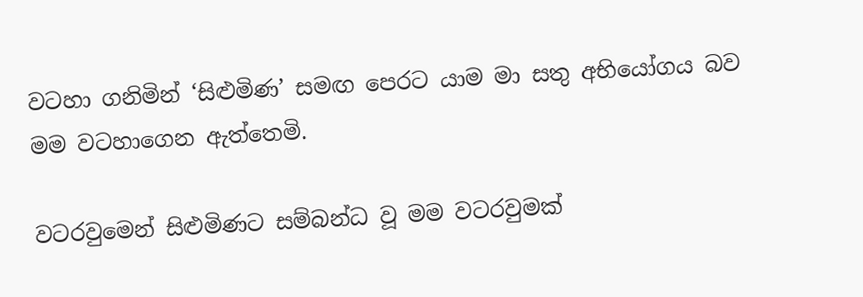වටහා ගනිමින් ‘සිළුමිණ’ සමඟ පෙරට යාම මා සතු අභියෝගය බව මම වටහාගෙන ඇත්තෙමි.

වටරවුමෙන් සිළුමිණට සම්බන්ධ වූ මම වටරවුමක්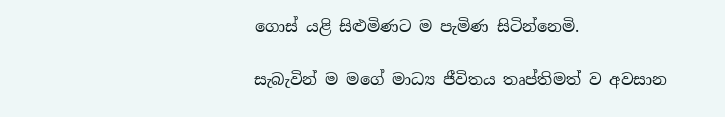ගොස් යළි සිළුමිණට ම පැමිණ සිටින්නෙමි.

සැබැවින් ම මගේ මාධ්‍ය ජීවිතය තෘප්තිමත් ව අවසාන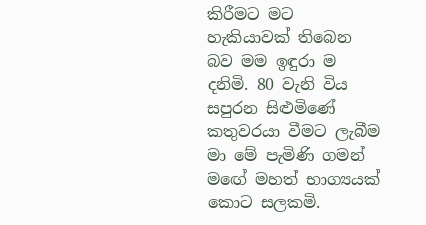කිරීමට මට හැකියාවක් තිබෙන බව මම ඉඳුරා ම දනිමි. 80 වැනි විය සපුරන සිළුමිණේ කතුවරයා වීමට ලැබීම මා මේ පැමිණි ගමන් මඟේ මහත් භාග්‍යයක් කොට සලකමි.